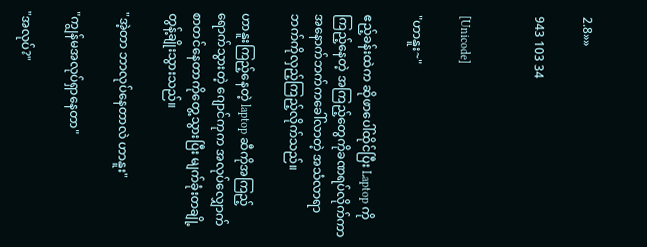2.8»»

943 103 34


[Unicode]

"ဟာနူး~"

ဧည့်ခန်းထဲက ဆိုဖာပေါ်ထိုင်ပြီး Laptop ကိုကြည့်နေတဲ့ အကြည့်တွေကိုခဏရပ်လိုက်ကာ အနောက်ဘက်ကခေါ်လာတဲ့ အသံလာရာဘက်ကိုလှည့်ကြည့်လိုက်သည်။

ဟာနူးကြည့်နေတဲ့ laptop ဆီကိုအကြည့်ရောက်သွားတဲ့ ဂျောင်ကုက အလုပ်လျှောက်စာတင်နေတာကိုတွေ့သွားပြီး မျက်ခုံးတချို့ တွန့်ချိုးသွားသည်။

"အဲ့တာ ဘာလုပ်နေတာလဲ ဟာနူး"

"ကျွန်မအလုပ်ရှာနေတာ"

"အလုပ်?"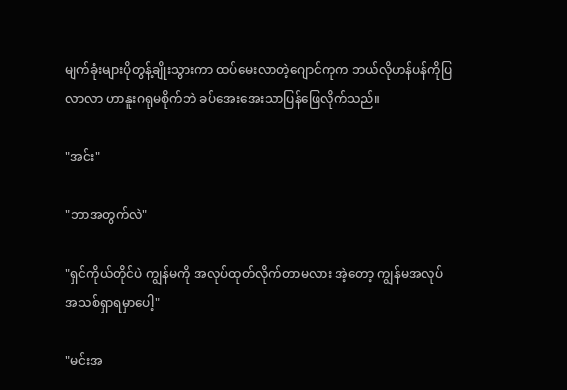မျက်ခုံးများပိုတွန့်ချိုးသွားကာ ‌ထပ်မေးလာတဲ့ဂျောင်ကုက ဘယ်လိုဟန်ပန်ကိုပြလာလာ ဟာနူးဂရုမစိုက်ဘဲ ခပ်အေးအေးသာပြန်ဖြေလိုက်သည်။

"အင်း"

"ဘာအတွက်လဲ"

"ရှင်ကိုယ်တိုင်ပဲ ကျွန်မကို အလုပ်ထုတ်လိုက်တာမလား အဲ့တော့ ကျွန်မအလုပ်အသစ်ရှာရမှာပေါ့"

"မင်းအ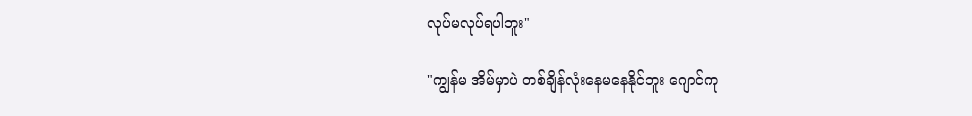လုပ်မလုပ်ရပါဘူး"

"ကျွန်မ အိမ်မှာပဲ တစ်ချိန်လုံးနေမနေနိုင်ဘူး ဂျောင်ကု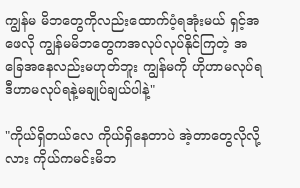ကျွန်မ မိဘတွေကိုလည်းထောက်ပံ့‌ရအုံးမယ် ရှင့်အဖေလို ကျွန်မမိ‌ဘတွေကအလုပ်လုပ်နိုင်ကြတဲ့ အခြေအနေလည်းမဟုတ်ဘူး ကျွန်မကို ဟိုဟာမလုပ်ရ ဒီဟာမလုပ်ရနဲ့မချုပ်ချယ်ပါနဲ့"

"ကိုယ်ရှိတယ်လေ ကိုယ်ရှိနေတာပဲ အဲ့တာတွေလိုလို့လား ကိုယ်ကမင်းမိဘ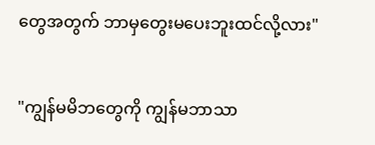တွေအတွက် ဘာမှတွေးမပေးဘူးထင်လို့လား"

"ကျွန်မမိဘတွေကို ကျွန်မဘာသာ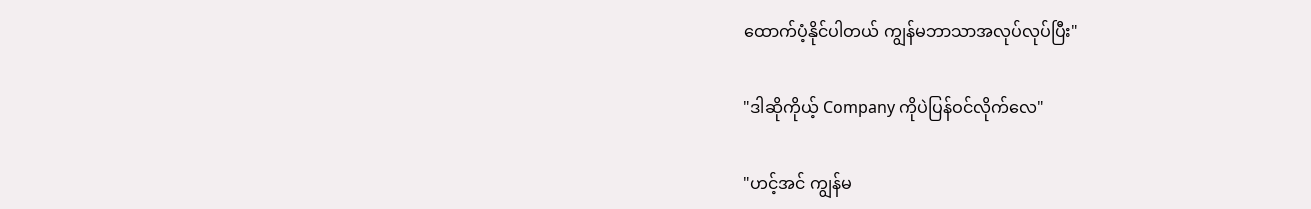ထောက်ပံ့နိုင်ပါတယ် ကျွန်မဘာသာအလုပ်လုပ်ပြီး"

"ဒါဆိုကိုယ့် Company ကိုပဲပြန်ဝင်လိုက်လေ"

"ဟင့်အင် ကျွန်မ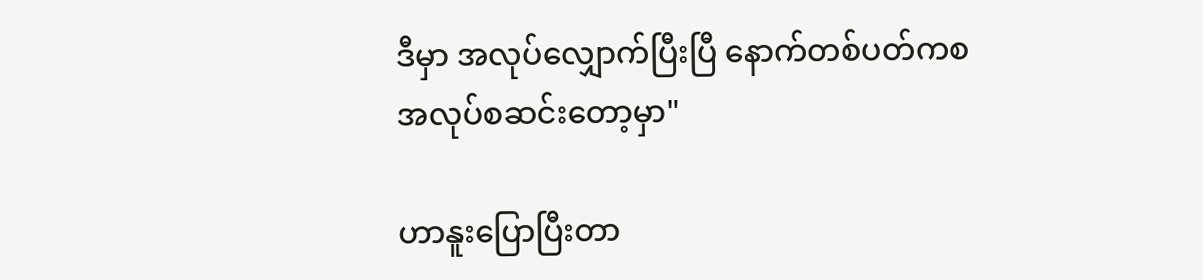ဒီမှာ အလုပ်လျှောက်ပြီးပြီ နောက်တစ်ပတ်ကစအလုပ်စဆင်းတော့မှာ"

ဟာနူးပြောပြီးတာ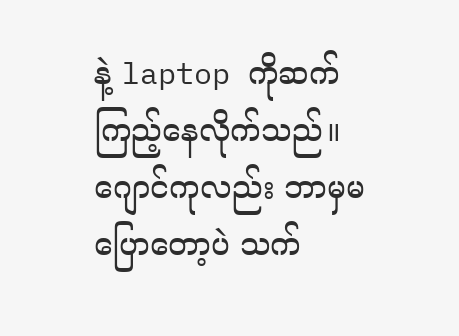နဲ့ laptop ကိုဆက်ကြည့်နေလိုက်သည်။
ဂျောင်ကုလည်း ဘာမှမပြောတော့ပဲ သက်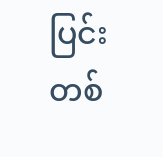ပြင်းတစ်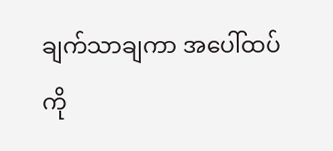ချက်သာချကာ အပေါ်ထပ်ကို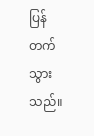ပြန်တက်သွားသည်။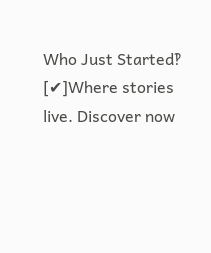Who Just Started‽ [✔]Where stories live. Discover now